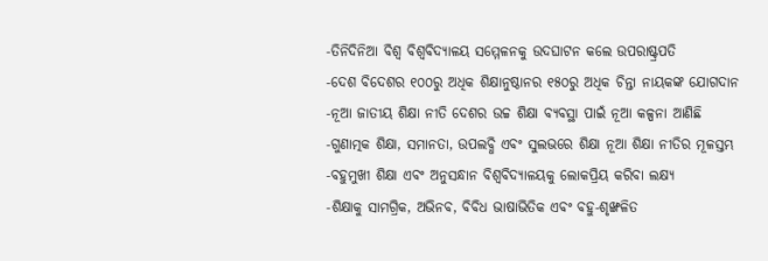-ତିନିଦିନିଆ ବିଶ୍ବ ବିଶ୍ବବିଦ୍ୟାଳୟ ସମ୍ମେଳନକୁ ଉଦଘାଟନ କଲେ ଉପରାଷ୍ଟ୍ରପତି
-ଦେଶ ବିଦେଶର ୧୦୦ରୁ ଅଧିକ ଶିକ୍ଷାନୁଷ୍ଠାନର ୧୫୦ରୁ ଅଧିକ ଚିନ୍ତା ନାୟକଙ୍କ ଯୋଗଦାନ
-ନୂଆ ଜାତୀୟ ଶିକ୍ଷା ନୀତି ଦେଶର ଉଚ୍ଚ ଶିକ୍ଷା ବ୍ୟବସ୍ଥା ପାଇଁ ନୂଆ କଳ୍ପନା ଆଣିଛି
-ଗୁଣାତ୍ମକ ଶିକ୍ଷା, ସମାନତା, ଉପଲବ୍ଧି ଏବଂ ସୁଲଭରେ ଶିକ୍ଷା ନୂଆ ଶିକ୍ଷା ନୀତିର ମୂଳସ୍ତମ୍ଭ
-ବହୁମୁଖୀ ଶିକ୍ଷା ଏବଂ ଅନୁସନ୍ଧାନ ବିଶ୍ୱବିଦ୍ୟାଳୟକୁ ଲୋକପ୍ରିୟ କରିବା ଲକ୍ଷ୍ୟ
-ଶିକ୍ଷାକୁ ସାମଗ୍ରିକ, ଅଭିନବ, ବିବିଧ ଭାଷାଭିତିକ ଏବଂ ବହୁ-ଶୃଙ୍ଖଳିତ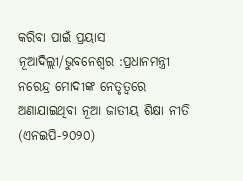କରିବା ପାଇଁ ପ୍ରୟାସ
ନୂଆଦିଲ୍ଲୀ/ଭୁବନେଶ୍ୱର :ପ୍ରଧାନମନ୍ତ୍ରୀ ନରେନ୍ଦ୍ର ମୋଦୀଙ୍କ ନେତୃତ୍ୱରେ ଅଣାଯାଇଥିବା ନୂଆ ଜାତୀୟ ଶିକ୍ଷା ନୀତି (ଏନଇପି-୨୦୨୦)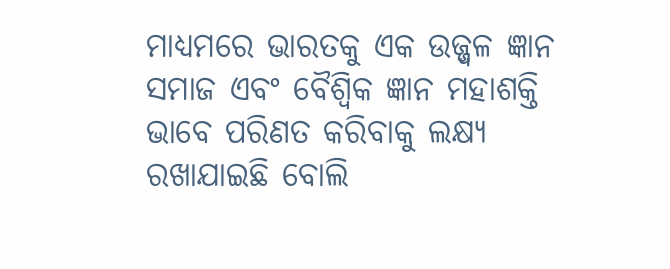ମାଧ୍ୟମରେ ଭାରତକୁ ଏକ ଉଜ୍ଜ୍ୱଳ ଜ୍ଞାନ ସମାଜ ଏବଂ ବୈଶ୍ୱିକ ଜ୍ଞାନ ମହାଶକ୍ତି ଭାବେ ପରିଣତ କରିବାକୁ ଲକ୍ଷ୍ୟ ରଖାଯାଇଛି ବୋଲି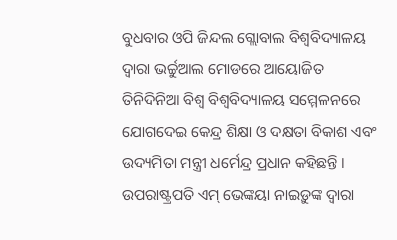ବୁଧବାର ଓପି ଜିନ୍ଦଲ ଗ୍ଲୋବାଲ ବିଶ୍ବବିଦ୍ୟାଳୟ ଦ୍ୱାରା ଭର୍ଚ୍ଚୁଆଲ ମୋଡରେ ଆୟୋଜିତ ତିନିଦିନିଆ ବିଶ୍ବ ବିଶ୍ବବିଦ୍ୟାଳୟ ସମ୍ମେଳନରେ ଯୋଗଦେଇ କେନ୍ଦ୍ର ଶିକ୍ଷା ଓ ଦକ୍ଷତା ବିକାଶ ଏବଂ ଉଦ୍ୟମିତା ମନ୍ତ୍ରୀ ଧର୍ମେନ୍ଦ୍ର ପ୍ରଧାନ କହିଛନ୍ତି ।
ଉପରାଷ୍ଟ୍ରପତି ଏମ୍ ଭେଙ୍କୟା ନାଇଡ଼ୁଙ୍କ ଦ୍ୱାରା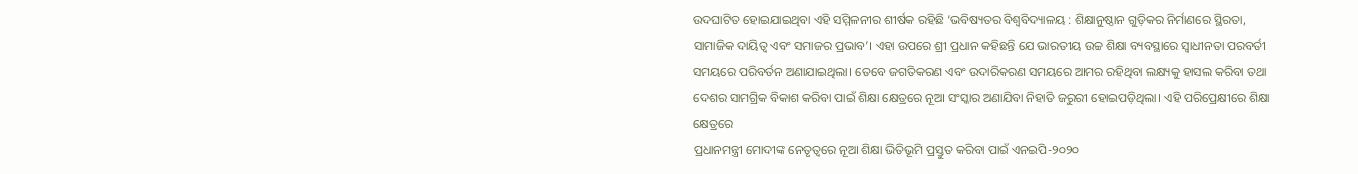ଉଦଘାଟିତ ହୋଇଯାଇଥିବା ଏହି ସମ୍ମିଳନୀର ଶୀର୍ଷକ ରହିଛି ‘ଭବିଷ୍ୟତର ବିଶ୍ୱବିଦ୍ୟାଳୟ : ଶିକ୍ଷାନୁଷ୍ଠାନ ଗୁଡ଼ିକର ନିର୍ମାଣରେ ସ୍ଥିରତା, ସାମାଜିକ ଦାୟିତ୍ୱ ଏବଂ ସମାଜର ପ୍ରଭାବ’। ଏହା ଉପରେ ଶ୍ରୀ ପ୍ରଧାନ କହିଛନ୍ତି ଯେ ଭାରତୀୟ ଉଚ୍ଚ ଶିକ୍ଷା ବ୍ୟବସ୍ଥାରେ ସ୍ୱାଧୀନତା ପରବର୍ତୀ ସମୟରେ ପରିବର୍ତନ ଅଣାଯାଇଥିଲା। ତେବେ ଜଗତିକରଣ ଏବଂ ଉଦାରିକରଣ ସମୟରେ ଆମର ରହିଥିବା ଲକ୍ଷ୍ୟକୁ ହାସଲ କରିବା ତଥା ଦେଶର ସାମଗ୍ରିକ ବିକାଶ କରିବା ପାଇଁ ଶିକ୍ଷା କ୍ଷେତ୍ରରେ ନୂଆ ସଂସ୍କାର ଅଣାଯିବା ନିହାତି ଜରୁରୀ ହୋଇପଡ଼ିଥିଲା। ଏହି ପରିପ୍ରେକ୍ଷୀରେ ଶିକ୍ଷା କ୍ଷେତ୍ରରେ
ପ୍ରଧାନମନ୍ତ୍ରୀ ମୋଦୀଙ୍କ ନେତୃତ୍ୱରେ ନୂଆ ଶିକ୍ଷା ଭିତିଭୂମି ପ୍ରସ୍ତୁତ କରିବା ପାଇଁ ଏନଇପି-୨୦୨୦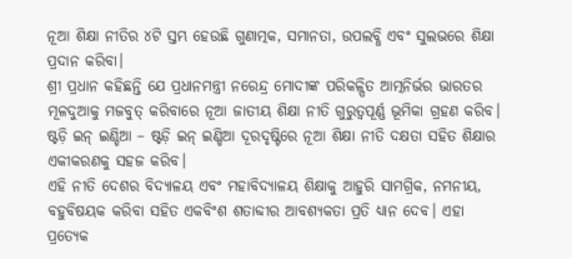ନୂଆ ଶିକ୍ଷା ନୀତିର ୪ଟି ସ୍ତମ୍ଭ ହେଉଛି ଗୁଣାତ୍ମକ, ସମାନତା, ଉପଲବ୍ଧି ଏବଂ ସୁଲଭରେ ଶିକ୍ଷା ପ୍ରଦାନ କରିବା।
ଶ୍ରୀ ପ୍ରଧାନ କହିଛନ୍ତି ଯେ ପ୍ରଧାନମନ୍ତ୍ରୀ ନରେନ୍ଦ୍ର ମୋଦୀଙ୍କ ପରିକଳ୍ପିତ ଆତ୍ମନିର୍ଭର ଭାରତର ମୂଳଦୁଆକୁ ମଜବୁତ୍ କରିବାରେ ନୂଆ ଜାତୀୟ ଶିକ୍ଷା ନୀତି ଗୁରୁତ୍ୱପୂର୍ଣ୍ଣ ଭୂମିକା ଗ୍ରହଣ କରିବ। ଷ୍ଟଡ଼ି ଇନ୍ ଇଣ୍ଡିଆ – ଷ୍ଟଡ଼ି ଇନ୍ ଇଣ୍ଡିଆ ଦୂରଦୃଷ୍ଟିରେ ନୂଆ ଶିକ୍ଷା ନୀତି ଦକ୍ଷତା ସହିତ ଶିକ୍ଷାର ଏକୀକରଣକୁ ସହଜ କରିବ।
ଏହି ନୀତି ଦେଶର ବିଦ୍ୟାଳୟ ଏବଂ ମହାବିଦ୍ୟାଳୟ ଶିକ୍ଷାକୁ ଆହୁରି ସାମଗ୍ରିକ, ନମନୀୟ, ବହୁବିଷୟକ କରିବା ସହିତ ଏକବିଂଶ ଶତାବ୍ଦୀର ଆବଶ୍ୟକତା ପ୍ରତି ଧ୍ୟାନ ଦେବ। ଏହା ପ୍ରତ୍ୟେକ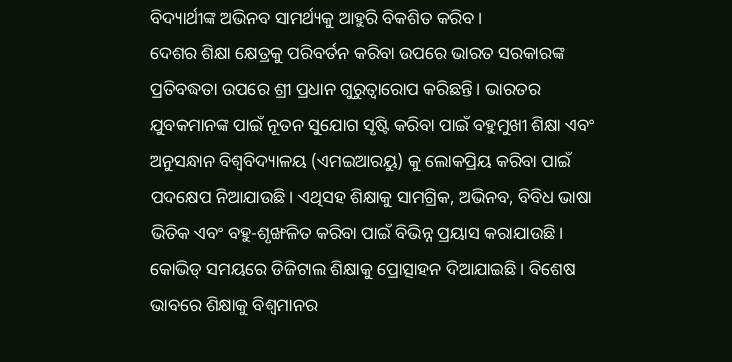ବିଦ୍ୟାର୍ଥୀଙ୍କ ଅଭିନବ ସାମର୍ଥ୍ୟକୁ ଆହୁରି ବିକଶିତ କରିବ।
ଦେଶର ଶିକ୍ଷା କ୍ଷେତ୍ରକୁ ପରିବର୍ତନ କରିବା ଉପରେ ଭାରତ ସରକାରଙ୍କ ପ୍ରତିବଦ୍ଧତା ଉପରେ ଶ୍ରୀ ପ୍ରଧାନ ଗୁରୁତ୍ୱାରୋପ କରିଛନ୍ତି। ଭାରତର ଯୁବକମାନଙ୍କ ପାଇଁ ନୂତନ ସୁଯୋଗ ସୃଷ୍ଟି କରିବା ପାଇଁ ବହୁମୁଖୀ ଶିକ୍ଷା ଏବଂ ଅନୁସନ୍ଧାନ ବିଶ୍ୱବିଦ୍ୟାଳୟ (ଏମଇଆରୟୁ) କୁ ଲୋକପ୍ରିୟ କରିବା ପାଇଁ ପଦକ୍ଷେପ ନିଆଯାଉଛି। ଏଥିସହ ଶିକ୍ଷାକୁ ସାମଗ୍ରିକ, ଅଭିନବ, ବିବିଧ ଭାଷା ଭିତିକ ଏବଂ ବହୁ-ଶୃଙ୍ଖଳିତ କରିବା ପାଇଁ ବିଭିନ୍ନ ପ୍ରୟାସ କରାଯାଉଛି । କୋଭିଡ୍ ସମୟରେ ଡିଜିଟାଲ ଶିକ୍ଷାକୁ ପ୍ରୋତ୍ସାହନ ଦିଆଯାଇଛି। ବିଶେଷ ଭାବରେ ଶିକ୍ଷାକୁ ବିଶ୍ୱମାନର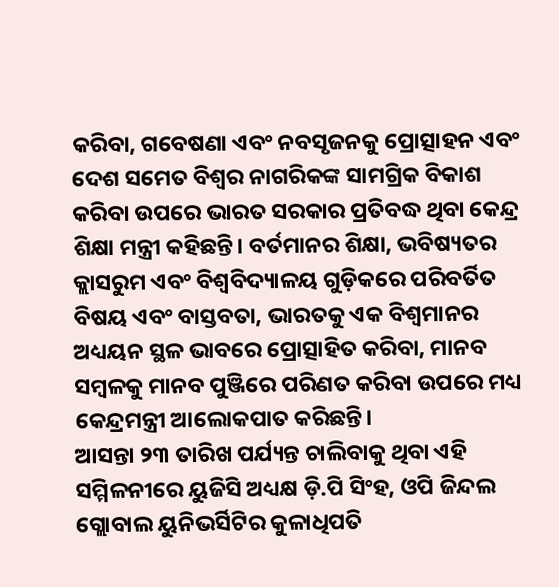କରିବା, ଗବେଷଣା ଏବଂ ନବସୃଜନକୁ ପ୍ରୋତ୍ସାହନ ଏବଂ ଦେଶ ସମେତ ବିଶ୍ୱର ନାଗରିକଙ୍କ ସାମଗ୍ରିକ ବିକାଶ କରିବା ଉପରେ ଭାରତ ସରକାର ପ୍ରତିବଦ୍ଧ ଥିବା କେନ୍ଦ୍ର ଶିକ୍ଷା ମନ୍ତ୍ରୀ କହିଛନ୍ତି। ବର୍ତମାନର ଶିକ୍ଷା, ଭବିଷ୍ୟତର କ୍ଲାସରୁମ ଏବଂ ବିଶ୍ୱବିଦ୍ୟାଳୟ ଗୁଡ଼ିକରେ ପରିବର୍ତିତ ବିଷୟ ଏବଂ ବାସ୍ତବତା, ଭାରତକୁ ଏକ ବିଶ୍ୱମାନର ଅଧ୍ୟୟନ ସ୍ଥଳ ଭାବରେ ପ୍ରୋତ୍ସାହିତ କରିବା, ମାନବ ସମ୍ବଳକୁ ମାନବ ପୁଞ୍ଜିରେ ପରିଣତ କରିବା ଉପରେ ମଧ୍ୟ କେନ୍ଦ୍ରମନ୍ତ୍ରୀ ଆଲୋକପାତ କରିଛନ୍ତି।
ଆସନ୍ତା ୨୩ ତାରିଖ ପର୍ଯ୍ୟନ୍ତ ଚାଲିବାକୁ ଥିବା ଏହି ସମ୍ମିଳନୀରେ ୟୁଜିସି ଅଧ୍ୟକ୍ଷ ଡ଼ି.ପି ସିଂହ, ଓପି ଜିନ୍ଦଲ ଗ୍ଲୋବାଲ ୟୁନିଭର୍ସିଟିର କୁଳାଧିପତି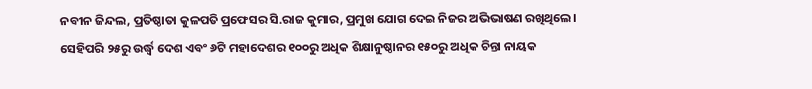ନବୀନ ଜିନ୍ଦଲ, ପ୍ରତିଷ୍ଠାତା କୁଳପତି ପ୍ରଫେସର ସି.ରାଜ କୁମାର, ପ୍ରମୁଖ ଯୋଗ ଦେଇ ନିଜର ଅଭିଭାଷଣ ରଖିଥିଲେ। ସେହିପରି ୨୫ରୁ ଉର୍ଦ୍ଧ୍ୱ ଦେଶ ଏବଂ ୬ଟି ମହାଦେଶର ୧୦୦ରୁ ଅଧିକ ଶିକ୍ଷାନୁଷ୍ଠାନର ୧୫୦ରୁ ଅଧିକ ଚିନ୍ତା ନାୟକ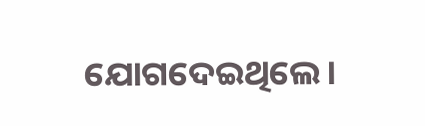ଯୋଗଦେଇଥିଲେ।